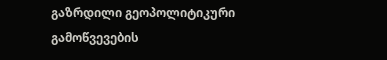გაზრდილი გეოპოლიტიკური გამოწვევების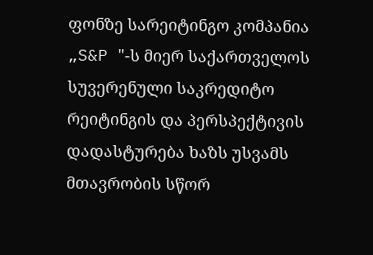ფონზე სარეიტინგო კომპანია „S&P "-ს მიერ საქართველოს სუვერენული საკრედიტო რეიტინგის და პერსპექტივის დადასტურება ხაზს უსვამს მთავრობის სწორ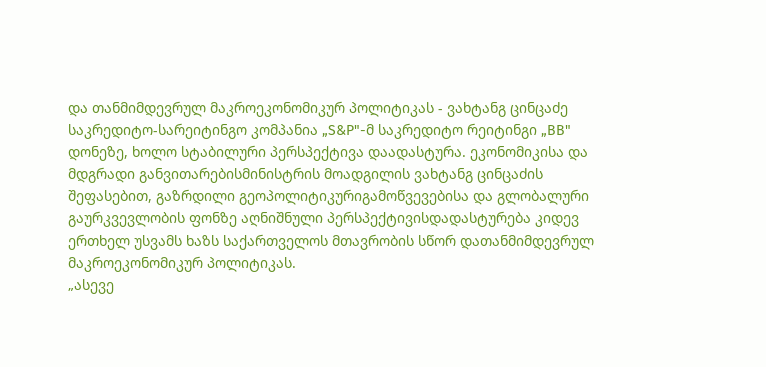და თანმიმდევრულ მაკროეკონომიკურ პოლიტიკას - ვახტანგ ცინცაძე
საკრედიტო-სარეიტინგო კომპანია „S&P"-მ საკრედიტო რეიტინგი „BB" დონეზე, ხოლო სტაბილური პერსპექტივა დაადასტურა. ეკონომიკისა და მდგრადი განვითარებისმინისტრის მოადგილის ვახტანგ ცინცაძის შეფასებით, გაზრდილი გეოპოლიტიკურიგამოწვევებისა და გლობალური გაურკვევლობის ფონზე აღნიშნული პერსპექტივისდადასტურება კიდევ ერთხელ უსვამს ხაზს საქართველოს მთავრობის სწორ დათანმიმდევრულ მაკროეკონომიკურ პოლიტიკას.
„ასევე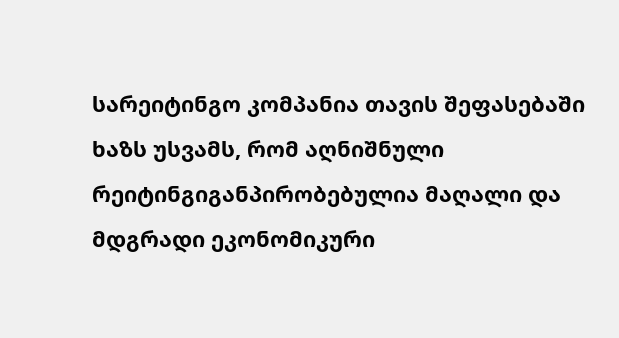სარეიტინგო კომპანია თავის შეფასებაში ხაზს უსვამს, რომ აღნიშნული რეიტინგიგანპირობებულია მაღალი და მდგრადი ეკონომიკური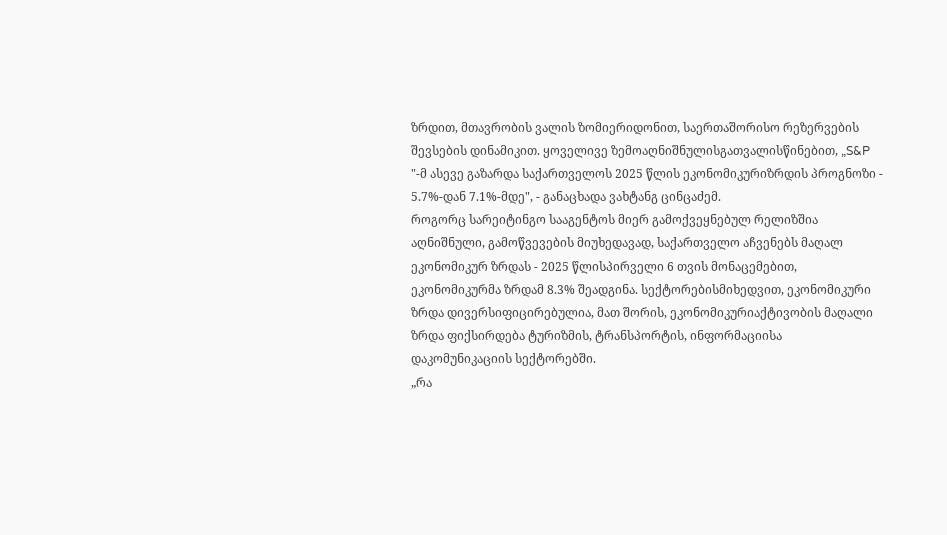ზრდით, მთავრობის ვალის ზომიერიდონით, საერთაშორისო რეზერვების შევსების დინამიკით. ყოველივე ზემოაღნიშნულისგათვალისწინებით, „S&P "-მ ასევე გაზარდა საქართველოს 2025 წლის ეკონომიკურიზრდის პროგნოზი - 5.7%-დან 7.1%-მდე", - განაცხადა ვახტანგ ცინცაძემ.
როგორც სარეიტინგო სააგენტოს მიერ გამოქვეყნებულ რელიზშია აღნიშნული, გამოწვევების მიუხედავად, საქართველო აჩვენებს მაღალ ეკონომიკურ ზრდას - 2025 წლისპირველი 6 თვის მონაცემებით, ეკონომიკურმა ზრდამ 8.3% შეადგინა. სექტორებისმიხედვით, ეკონომიკური ზრდა დივერსიფიცირებულია, მათ შორის, ეკონომიკურიაქტივობის მაღალი ზრდა ფიქსირდება ტურიზმის, ტრანსპორტის, ინფორმაციისა დაკომუნიკაციის სექტორებში.
„რა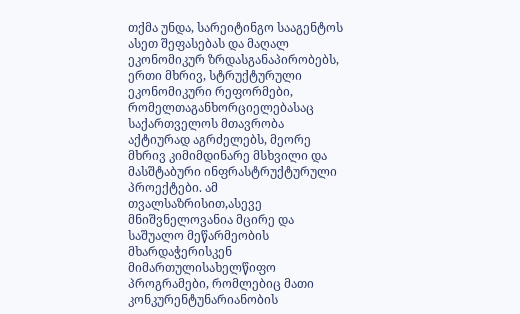თქმა უნდა, სარეიტინგო სააგენტოს ასეთ შეფასებას და მაღალ ეკონომიკურ ზრდასგანაპირობებს, ერთი მხრივ, სტრუქტურული ეკონომიკური რეფორმები, რომელთაგანხორციელებასაც საქართველოს მთავრობა აქტიურად აგრძელებს, მეორე მხრივ კიმიმდინარე მსხვილი და მასშტაბური ინფრასტრუქტურული პროექტები. ამ თვალსაზრისით,ასევე მნიშვნელოვანია მცირე და საშუალო მეწარმეობის მხარდაჭერისკენ მიმართულისახელწიფო პროგრამები, რომლებიც მათი კონკურენტუნარიანობის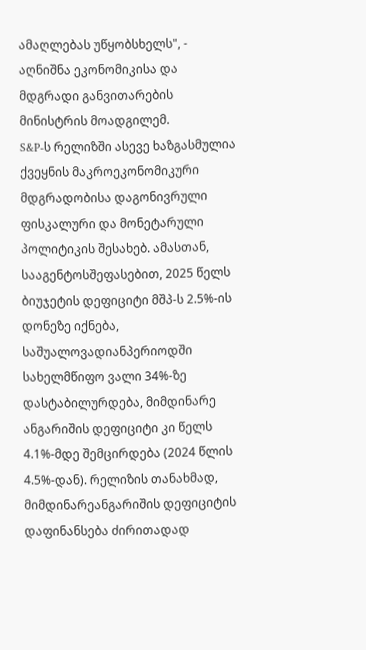ამაღლებას უწყობსხელს", - აღნიშნა ეკონომიკისა და მდგრადი განვითარების მინისტრის მოადგილემ.
S&P-ს რელიზში ასევე ხაზგასმულია ქვეყნის მაკროეკონომიკური მდგრადობისა დაგონივრული ფისკალური და მონეტარული პოლიტიკის შესახებ. ამასთან, სააგენტოსშეფასებით, 2025 წელს ბიუჯეტის დეფიციტი მშპ-ს 2.5%-ის დონეზე იქნება, საშუალოვადიანპერიოდში სახელმწიფო ვალი 34%-ზე დასტაბილურდება, მიმდინარე ანგარიშის დეფიციტი კი წელს 4.1%-მდე შემცირდება (2024 წლის 4.5%-დან). რელიზის თანახმად, მიმდინარეანგარიშის დეფიციტის დაფინანსება ძირითადად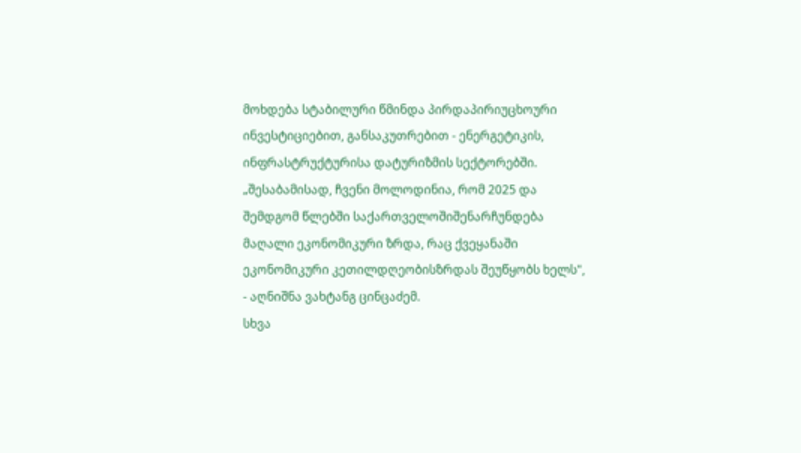მოხდება სტაბილური წმინდა პირდაპირიუცხოური ინვესტიციებით, განსაკუთრებით - ენერგეტიკის, ინფრასტრუქტურისა დატურიზმის სექტორებში.
„შესაბამისად, ჩვენი მოლოდინია, რომ 2025 და შემდგომ წლებში საქართველოშიშენარჩუნდება მაღალი ეკონომიკური ზრდა, რაც ქვეყანაში ეკონომიკური კეთილდღეობისზრდას შეუწყობს ხელს", - აღნიშნა ვახტანგ ცინცაძემ.
სხვა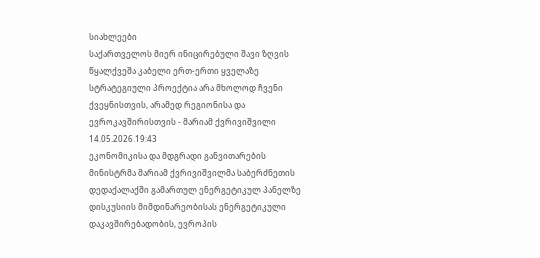სიახლეები
საქართველოს მიერ ინიცირებული შავი ზღვის წყალქვეშა კაბელი ერთ-ერთი ყველაზე სტრატეგიული პროექტია არა მხოლოდ ჩვენი ქვეყნისთვის, არამედ რეგიონისა და ევროკავშირისთვის - მარიამ ქვრივიშვილი
14.05.2026.19:43
ეკონომიკისა და მდგრადი განვითარების მინისტრმა მარიამ ქვრივიშვილმა საბერძნეთის დედაქალაქში გამართულ ენერგეტიკულ პანელზე დისკუსიის მიმდინარეობისას ენერგეტიკული დაკავშირებადობის, ევროპის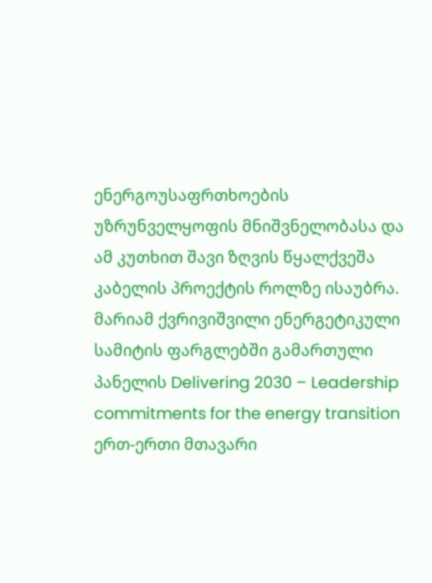ენერგოუსაფრთხოების უზრუნველყოფის მნიშვნელობასა და ამ კუთხით შავი ზღვის წყალქვეშა კაბელის პროექტის როლზე ისაუბრა. მარიამ ქვრივიშვილი ენერგეტიკული სამიტის ფარგლებში გამართული პანელის Delivering 2030 – Leadership commitments for the energy transition ერთ-ერთი მთავარი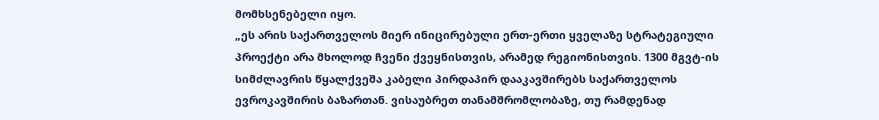მომხსენებელი იყო.
„ეს არის საქართველოს მიერ ინიცირებული ერთ-ერთი ყველაზე სტრატეგიული პროექტი არა მხოლოდ ჩვენი ქვეყნისთვის, არამედ რეგიონისთვის. 1300 მგვტ-ის სიმძლავრის წყალქვეშა კაბელი პირდაპირ დააკავშირებს საქართველოს ევროკავშირის ბაზართან. ვისაუბრეთ თანამშრომლობაზე, თუ რამდენად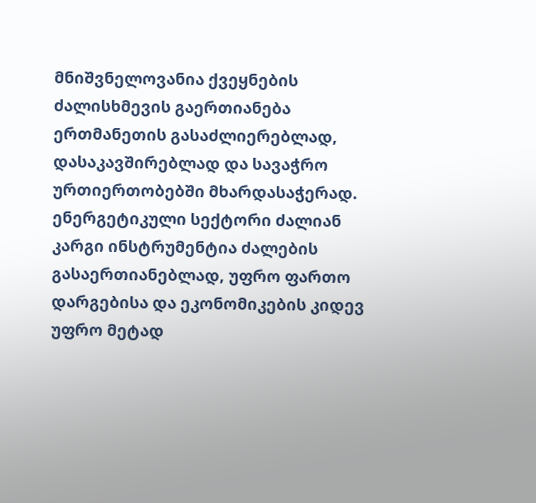მნიშვნელოვანია ქვეყნების ძალისხმევის გაერთიანება ერთმანეთის გასაძლიერებლად, დასაკავშირებლად და სავაჭრო ურთიერთობებში მხარდასაჭერად. ენერგეტიკული სექტორი ძალიან კარგი ინსტრუმენტია ძალების გასაერთიანებლად, უფრო ფართო დარგებისა და ეკონომიკების კიდევ უფრო მეტად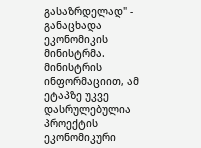გასაზრდელად" - განაცხადა ეკონომიკის მინისტრმა.
მინისტრის ინფორმაციით, ამ ეტაპზე უკვე დასრულებულია პროექტის ეკონომიკური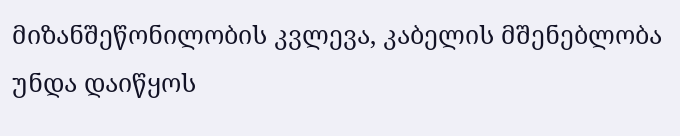მიზანშეწონილობის კვლევა, კაბელის მშენებლობა უნდა დაიწყოს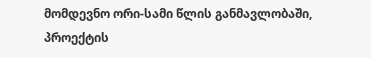მომდევნო ორი-სამი წლის განმავლობაში, პროექტის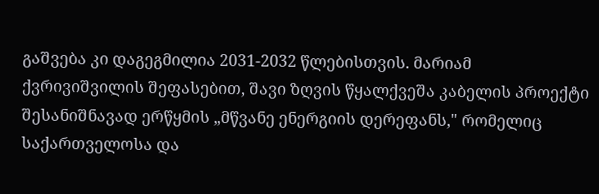გაშვება კი დაგეგმილია 2031-2032 წლებისთვის. მარიამ ქვრივიშვილის შეფასებით, შავი ზღვის წყალქვეშა კაბელის პროექტი შესანიშნავად ერწყმის „მწვანე ენერგიის დერეფანს," რომელიც საქართველოსა და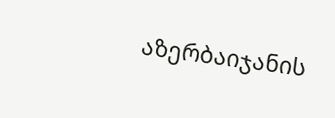აზერბაიჯანის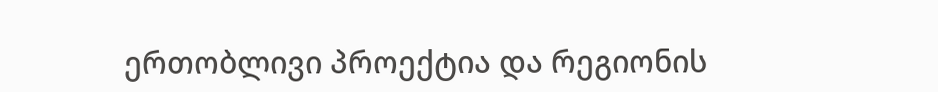ერთობლივი პროექტია და რეგიონის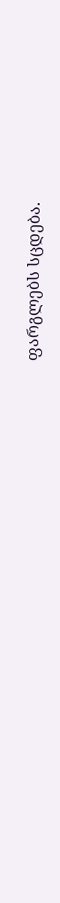ფარგლებს სცდება.